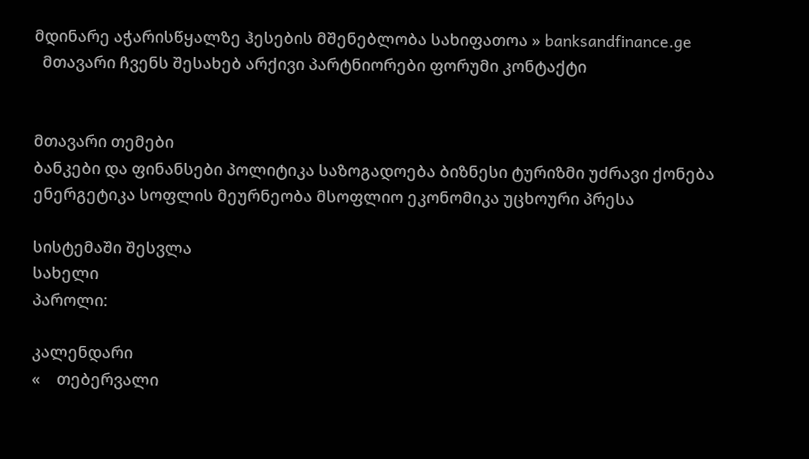მდინარე აჭარისწყალზე ჰესების მშენებლობა სახიფათოა » banksandfinance.ge
  მთავარი ჩვენს შესახებ არქივი პარტნიორები ფორუმი კონტაქტი


მთავარი თემები
ბანკები და ფინანსები პოლიტიკა საზოგადოება ბიზნესი ტურიზმი უძრავი ქონება ენერგეტიკა სოფლის მეურნეობა მსოფლიო ეკონომიკა უცხოური პრესა

სისტემაში შესვლა
სახელი
პაროლი:

კალენდარი
«    თებერვალი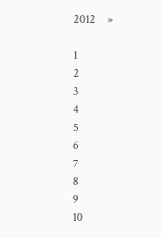2012    »

1
2
3
4
5
6
7
8
9
10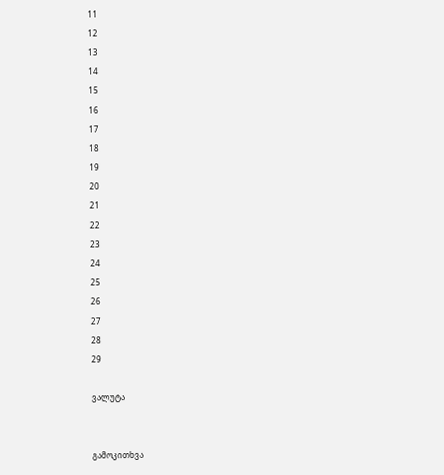11
12
13
14
15
16
17
18
19
20
21
22
23
24
25
26
27
28
29

ვალუტა


გამოკითხვა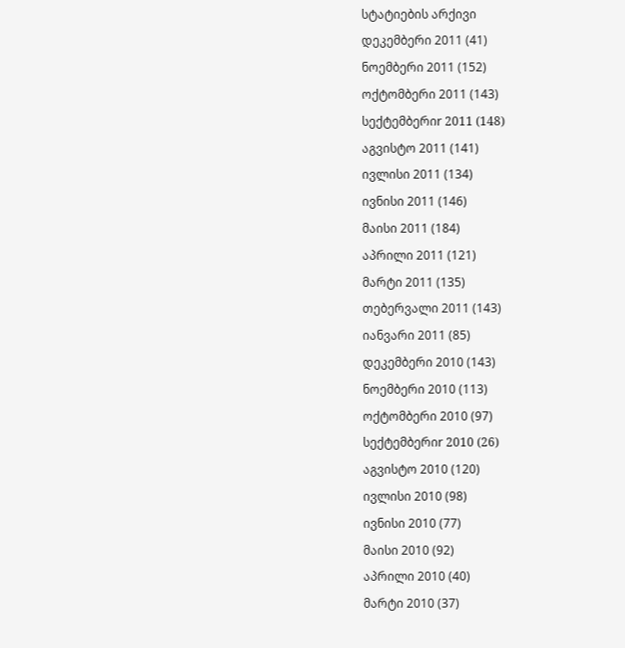სტატიების არქივი
დეკემბერი 2011 (41)
ნოემბერი 2011 (152)
ოქტომბერი 2011 (143)
სექტემბერიr 2011 (148)
აგვისტო 2011 (141)
ივლისი 2011 (134)
ივნისი 2011 (146)
მაისი 2011 (184)
აპრილი 2011 (121)
მარტი 2011 (135)
თებერვალი 2011 (143)
იანვარი 2011 (85)
დეკემბერი 2010 (143)
ნოემბერი 2010 (113)
ოქტომბერი 2010 (97)
სექტემბერიr 2010 (26)
აგვისტო 2010 (120)
ივლისი 2010 (98)
ივნისი 2010 (77)
მაისი 2010 (92)
აპრილი 2010 (40)
მარტი 2010 (37)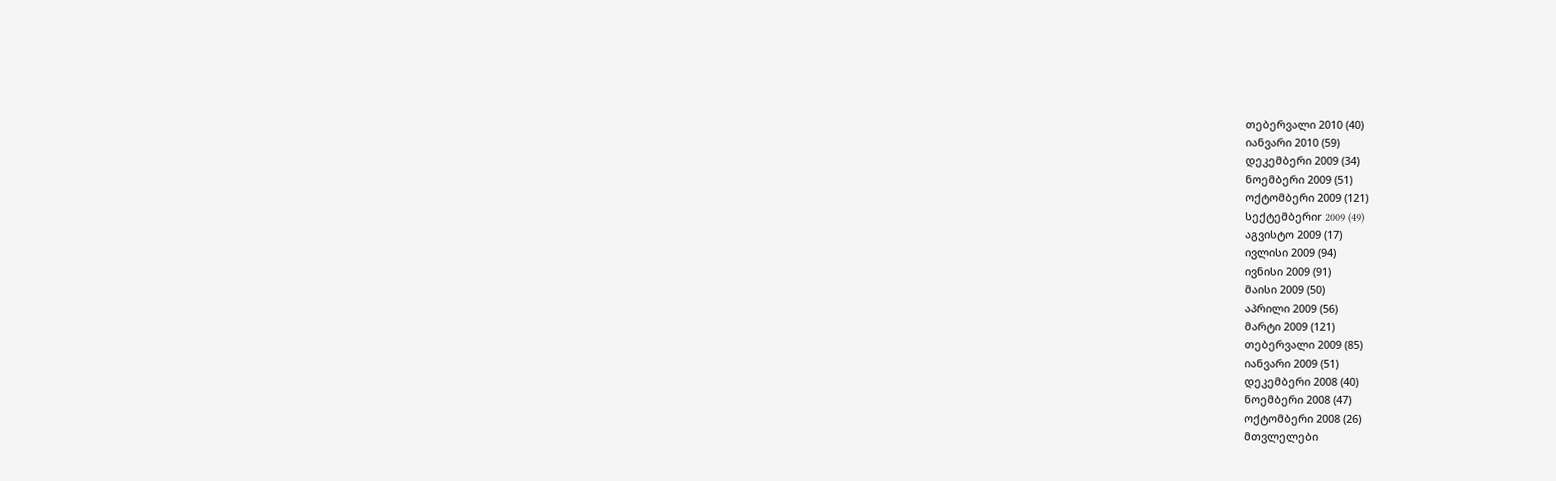თებერვალი 2010 (40)
იანვარი 2010 (59)
დეკემბერი 2009 (34)
ნოემბერი 2009 (51)
ოქტომბერი 2009 (121)
სექტემბერიr 2009 (49)
აგვისტო 2009 (17)
ივლისი 2009 (94)
ივნისი 2009 (91)
მაისი 2009 (50)
აპრილი 2009 (56)
მარტი 2009 (121)
თებერვალი 2009 (85)
იანვარი 2009 (51)
დეკემბერი 2008 (40)
ნოემბერი 2008 (47)
ოქტომბერი 2008 (26)
მთვლელები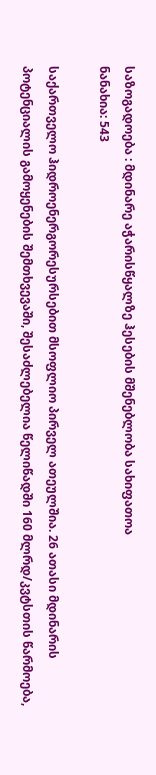საზოგადოება : მდინარე აჭარისწყალზე ჰესების მშენებლობა სახიფათოა
ნანახია: 543

საქართველო ჰიდროენერგორესურსებით მსოფლიო პირველ ათეულშია. 26 ათასი მდინარის პოტენციალის გამოყენების შემთხვევაში, შესაძლებელია წელიწადში 160 მლრდ/კვტსთის წარმოება,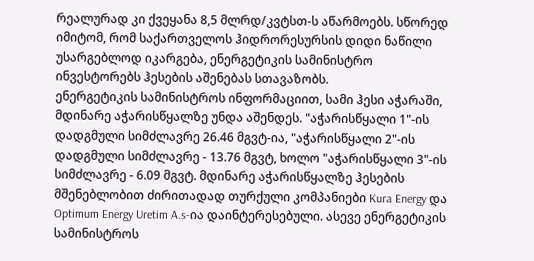რეალურად კი ქვეყანა 8,5 მლრდ/კვტსთ-ს აწარმოებს. სწორედ იმიტომ, რომ საქართველოს ჰიდრორესურსის დიდი ნაწილი უსარგებლოდ იკარგება, ენერგეტიკის სამინისტრო ინვესტორებს ჰესების აშენებას სთავაზობს.
ენერგეტიკის სამინისტროს ინფორმაციით, სამი ჰესი აჭარაში, მდინარე აჭარისწყალზე უნდა აშენდეს. "აჭარისწყალი 1"-ის დადგმული სიმძლავრე 26.46 მგვტ-ია, "აჭარისწყალი 2"-ის დადგმული სიმძლავრე - 13.76 მგვტ, ხოლო "აჭარისწყალი 3"-ის სიმძლავრე - 6.09 მგვტ. მდინარე აჭარისწყალზე ჰესების მშენებლობით ძირითადად თურქული კომპანიები Kura Energy და Optimum Energy Uretim A.s-ია დაინტერესებული. ასევე ენერგეტიკის სამინისტროს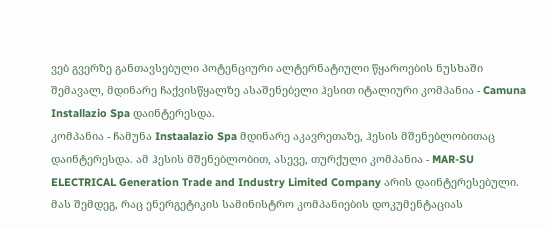ვებ გვერზე განთავსებული პოტენციური ალტერნატიული წყაროების ნუსხაში შემავალ, მდინარე ჩაქვისწყალზე ასაშენებელი ჰესით იტალიური კომპანია - Camuna Installazio Spa დაინტერესდა.
კომპანია - ჩამუნა Instaalazio Spa მდინარე აკავრეთაზე, ჰესის მშენებლობითაც დაინტერესდა. ამ ჰესის მშენებლობით, ასევე, თურქული კომპანია - MAR-SU ELECTRICAL Generation Trade and Industry Limited Company არის დაინტერესებული.
მას შემდეგ, რაც ენერგეტიკის სამინისტრო კომპანიების დოკუმენტაციას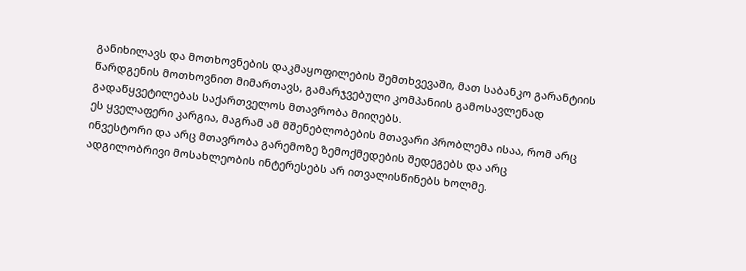განიხილავს და მოთხოვნების დაკმაყოფილების შემთხვევაში, მათ საბანკო გარანტიის წარდგენის მოთხოვნით მიმართავს, გამარჯვებული კომპანიის გამოსავლენად გადაწყვეტილებას საქართველოს მთავრობა მიიღებს.
ეს ყველაფერი კარგია, მაგრამ ამ მშენებლობების მთავარი პრობლემა ისაა, რომ არც ინვესტორი და არც მთავრობა გარემოზე ზემოქმედების შედეგებს და არც ადგილობრივი მოსახლეობის ინტერესებს არ ითვალისწინებს ხოლმე.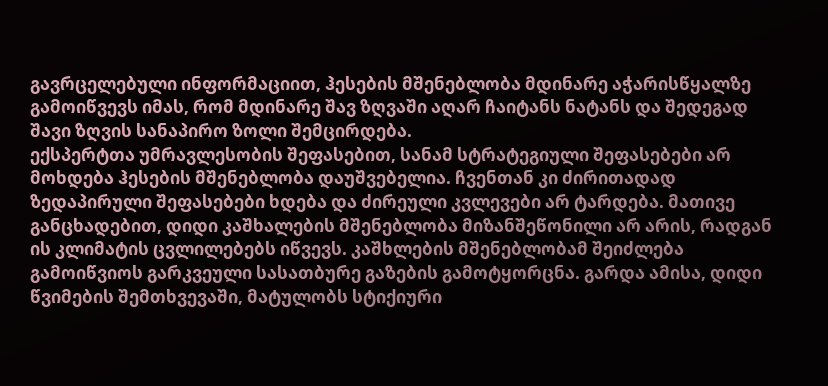გავრცელებული ინფორმაციით, ჰესების მშენებლობა მდინარე აჭარისწყალზე გამოიწვევს იმას, რომ მდინარე შავ ზღვაში აღარ ჩაიტანს ნატანს და შედეგად შავი ზღვის სანაპირო ზოლი შემცირდება.
ექსპერტთა უმრავლესობის შეფასებით, სანამ სტრატეგიული შეფასებები არ მოხდება ჰესების მშენებლობა დაუშვებელია. ჩვენთან კი ძირითადად ზედაპირული შეფასებები ხდება და ძირეული კვლევები არ ტარდება. მათივე განცხადებით, დიდი კაშხალების მშენებლობა მიზანშეწონილი არ არის, რადგან ის კლიმატის ცვლილებებს იწვევს. კაშხლების მშენებლობამ შეიძლება გამოიწვიოს გარკვეული სასათბურე გაზების გამოტყორცნა. გარდა ამისა, დიდი წვიმების შემთხვევაში, მატულობს სტიქიური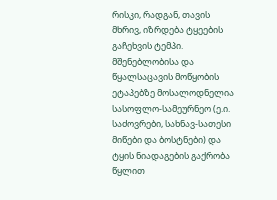რისკი, რადგან, თავის მხრივ, იზრდება ტყეების გაჩეხვის ტემპი. მშენებლობისა და წყალსაცავის მოწყობის ეტაპებზე მოსალოდნელია სასოფლო-სამეურნეო (ე.ი. საძოვრები, სახნავ-სათესი მიწები და ბოსტნები) და ტყის ნიადაგების გაქრობა წყლით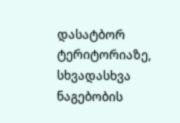დასატბორ ტერიტორიაზე, სხვადასხვა ნაგებობის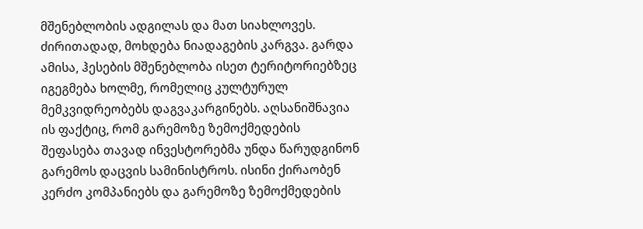მშენებლობის ადგილას და მათ სიახლოვეს. ძირითადად, მოხდება ნიადაგების კარგვა. გარდა ამისა, ჰესების მშენებლობა ისეთ ტერიტორიებზეც იგეგმება ხოლმე, რომელიც კულტურულ მემკვიდრეობებს დაგვაკარგინებს. აღსანიშნავია ის ფაქტიც, რომ გარემოზე ზემოქმედების შეფასება თავად ინვესტორებმა უნდა წარუდგინონ გარემოს დაცვის სამინისტროს. ისინი ქირაობენ კერძო კომპანიებს და გარემოზე ზემოქმედების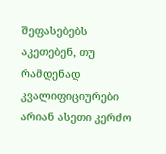შეფასებებს აკეთებენ, თუ რამდენად კვალიფიციურები არიან ასეთი კერძო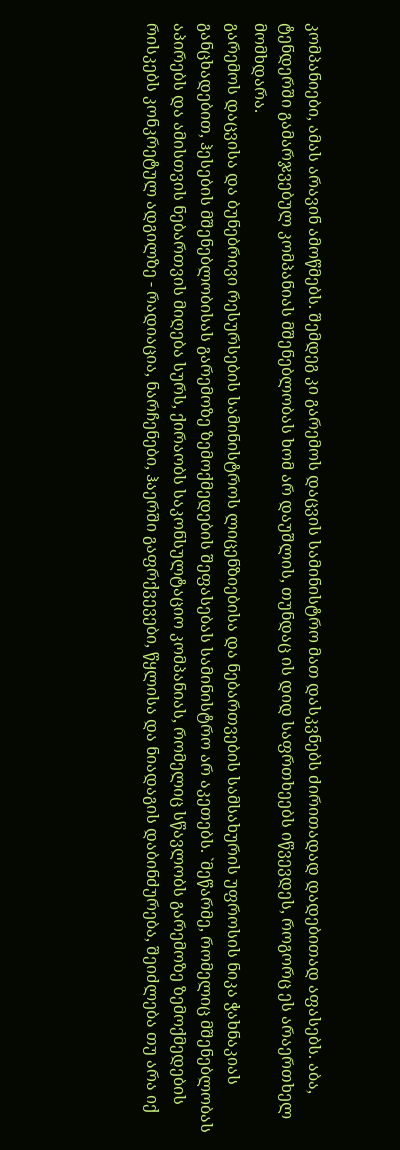კომპანიები, ამას არავინ ამოწმებს. შემდეგ კი გარემოს დაცვის სამინისტრო მათ დასკვნებს ძირითადად დადებითად აფასებს. აბა, ტენდერში გამარჯვებულ კომპანიას მშენებლობას ხომ არ დაუშლის, თუნდაც ის დიდ საფრთხეებს იწვევდეს, როგორც ეს არაერთხელ მომხდარა.
გარემოს დაცვისა და ბუნებრივი რესურსების სამინისტროს ლიცენზიებისა და ნებართვების სამსახურის უფროსის ნიკა ჭახნაკიას განცხადებით, ჰესების მშენებლობისას გარემოზე ზემოქმედების შეფასებას სამინისტრო არ აკეთებს. `მეწარმე, რომელიც მშენებლობას აპირებს და ამისთვის ნებართვის მიღება სურს, ქირაობს საკონსულტაციო კომპანიას, რომელიც სწავლობს გარემოზე ზემოქმედების რისკებს კონკრეტულ ადგილზე - რადიაცია, ნარჩენები, ჰაერში გაფრქვევები, წყლისა და ნიადაგის დაბინძურება, შეიძლება თუ არა იქ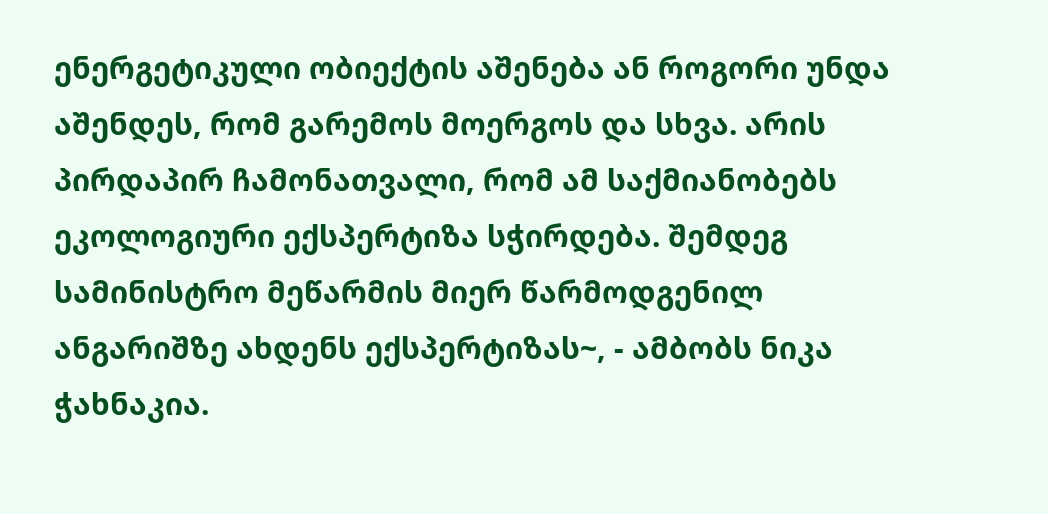ენერგეტიკული ობიექტის აშენება ან როგორი უნდა აშენდეს, რომ გარემოს მოერგოს და სხვა. არის პირდაპირ ჩამონათვალი, რომ ამ საქმიანობებს ეკოლოგიური ექსპერტიზა სჭირდება. შემდეგ სამინისტრო მეწარმის მიერ წარმოდგენილ ანგარიშზე ახდენს ექსპერტიზას~, - ამბობს ნიკა ჭახნაკია.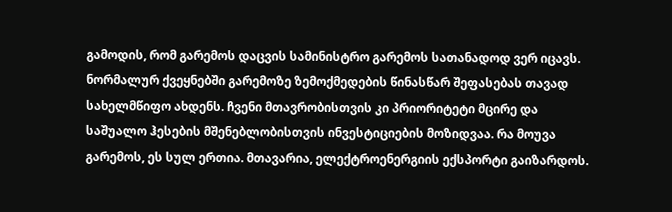გამოდის, რომ გარემოს დაცვის სამინისტრო გარემოს სათანადოდ ვერ იცავს. ნორმალურ ქვეყნებში გარემოზე ზემოქმედების წინასწარ შეფასებას თავად სახელმწიფო ახდენს. ჩვენი მთავრობისთვის კი პრიორიტეტი მცირე და საშუალო ჰესების მშენებლობისთვის ინვესტიციების მოზიდვაა. რა მოუვა გარემოს, ეს სულ ერთია. მთავარია, ელექტროენერგიის ექსპორტი გაიზარდოს.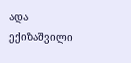ადა ექიზაშვილი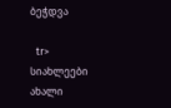ბეჭდვა

  tr>
სიახლეები
ახალი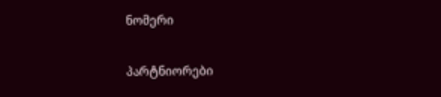ნომერი

პარტნიორები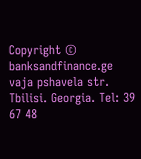Copyright © banksandfinance.ge vaja pshavela str. Tbilisi. Georgia. Tel: 39 67 48